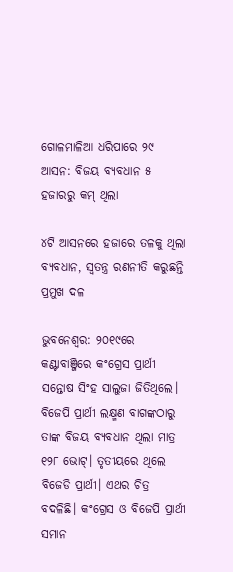ଗୋଳମାଳିଆ ଧରିପାରେ ୨୯ ଆସନ: ବିଜୟ ବ୍ୟବଧାନ ୫ ହଜାରରୁ କମ୍ ଥିଲା

୪ଟି ଆସନରେ ହଜାରେ ତଳକୁ ଥିଲା ବ୍ୟବଧାନ, ସ୍ବତନ୍ତ୍ର ରଣନୀତି କରୁଛନ୍ତି ପ୍ରମୁଖ ଦଳ

ଭୁବନେଶ୍ବର: ୨୦୧୯ରେ କଣ୍ଟାବାଞ୍ଜିରେ କଂଗ୍ରେସ ପ୍ରାର୍ଥୀ ସନ୍ତୋଷ ସିଂହ ସାଲୁଜା ଜିତିଥିଲେ। ବିଜେପି ପ୍ରାର୍ଥୀ ଲକ୍ଷ୍ମଣ ବାଗଙ୍କଠାରୁ ତାଙ୍କ ବିଜୟ ବ୍ୟବଧାନ ଥିଲା ମାତ୍ର ୧୨୮ ଭୋଟ୍‌। ତୃତୀୟରେ ଥିଲେ ବିଜେଡି ପ୍ରାର୍ଥୀ। ଏଥର ଚିତ୍ର ବଦଳିଛି। କଂଗ୍ରେସ ଓ ବିଜେପି ପ୍ରାର୍ଥୀ ସମାନ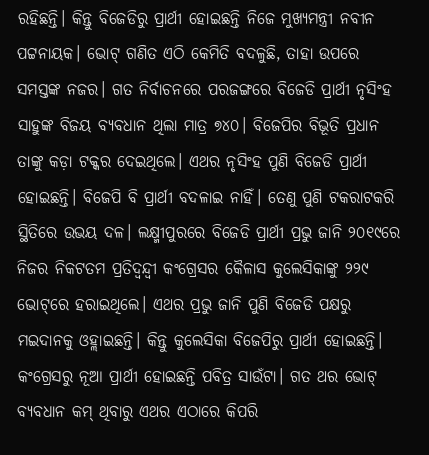ରହିଛନ୍ତି। କିନ୍ତୁ ବିଜେଡିରୁ ପ୍ରାର୍ଥୀ ହୋଇଛନ୍ତି ନିଜେ ମୁଖ୍ୟମନ୍ତ୍ରୀ ନବୀନ ପଟ୍ଟନାୟକ। ଭୋଟ୍ ଗଣିତ ଏଠି କେମିତି ବଦଳୁଛି, ତାହା ଉପରେ ସମସ୍ତଙ୍କ ନଜର। ଗତ ନିର୍ବାଚନରେ ପରଜଙ୍ଗରେ ବିଜେଡି ପ୍ରାର୍ଥୀ ନୃସିଂହ ସାହୁଙ୍କ ବିଜୟ ବ୍ୟବଧାନ ଥିଲା ମାତ୍ର ୭୪୦। ବିଜେପିର ବିଭୂତି ପ୍ରଧାନ ତାଙ୍କୁ କଡ଼ା ଟକ୍କର ଦେଇଥିଲେ। ଏଥର ନୃସିଂହ ପୁଣି ବିଜେଡି ପ୍ରାର୍ଥୀ ହୋଇଛନ୍ତି। ବିଜେପି ବି ପ୍ରାର୍ଥୀ ବଦଳାଇ ନାହିଁ। ତେଣୁ ପୁଣି ଟକରାଟକରି ସ୍ଥିତିରେ ଉଭୟ ଦଳ। ଲକ୍ଷ୍ମୀପୁରରେ ବିଜେଡି ପ୍ରାର୍ଥୀ ପ୍ରଭୁ ଜାନି ୨୦୧୯ରେ ନିଜର ନିକଟତମ ପ୍ରତିଦ୍ବନ୍ଦ୍ବୀ କଂଗ୍ରେସର କୈଳାସ କୁଲେସିକାଙ୍କୁ ୨୨୯ ଭୋଟ୍‌ରେ ହରାଇଥିଲେ। ଏଥର ପ୍ରଭୁ ଜାନି ପୁଣି ବିଜେଡି ପକ୍ଷରୁ ମଇଦାନକୁ ଓହ୍ଲାଇଛନ୍ତି। କିନ୍ତୁ କୁଲେସିକା ବିଜେପିରୁ ପ୍ରାର୍ଥୀ ହୋଇଛନ୍ତି। କଂଗ୍ରେସରୁ ନୂଆ ପ୍ରାର୍ଥୀ ହୋଇଛନ୍ତି ପବିତ୍ର ସାଉଁଟା। ଗତ ଥର ଭୋଟ୍ ବ୍ୟବଧାନ କମ୍ ଥିବାରୁ ଏଥର ଏଠାରେ କିପରି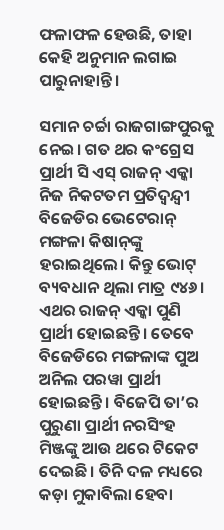ଫଳାଫଳ ହେଉଛି, ତାହା କେହି ଅନୁମାନ ଲଗାଇ ପାରୁନାହାନ୍ତି।

ସମାନ ଚର୍ଚ୍ଚା ରାଜଗାଙ୍ଗପୁରକୁ ନେଇ। ଗତ ଥର କଂଗ୍ରେସ ପ୍ରାର୍ଥୀ ସି ଏସ୍ ରାଜନ୍ ଏକ୍କା ନିଜ ନିକଟତମ ପ୍ରତିଦ୍ବନ୍ଦ୍ବୀ ବିଜେଡିର ଭେଟେରାନ୍ ମଙ୍ଗଳା କିଷାନ୍‌ଙ୍କୁ ହରାଇଥିଲେ। କିନ୍ତୁ ଭୋଟ୍ ବ୍ୟବଧାନ ଥିଲା ମାତ୍ର ୯୪୬। ଏଥର ରାଜନ୍ ଏକ୍କା ପୁଣି ପ୍ରାର୍ଥୀ ହୋଇଛନ୍ତି। ତେବେ ବିଜେଡିରେ ମଙ୍ଗଳାଙ୍କ ପୁଅ ଅନିଲ ପରୱା ପ୍ରାର୍ଥୀ ହୋଇଛନ୍ତି। ବିଜେପି ତା’ର ପୁରୁଣା ପ୍ରାର୍ଥୀ ନରସିଂହ ମିଞ୍ଜଙ୍କୁ ଆଉ ଥରେ ଟିକେଟ ଦେଇଛି। ତିନି ଦଳ ମଧ୍ୟରେ କଡ଼ା ମୁକାବିଲା ହେବା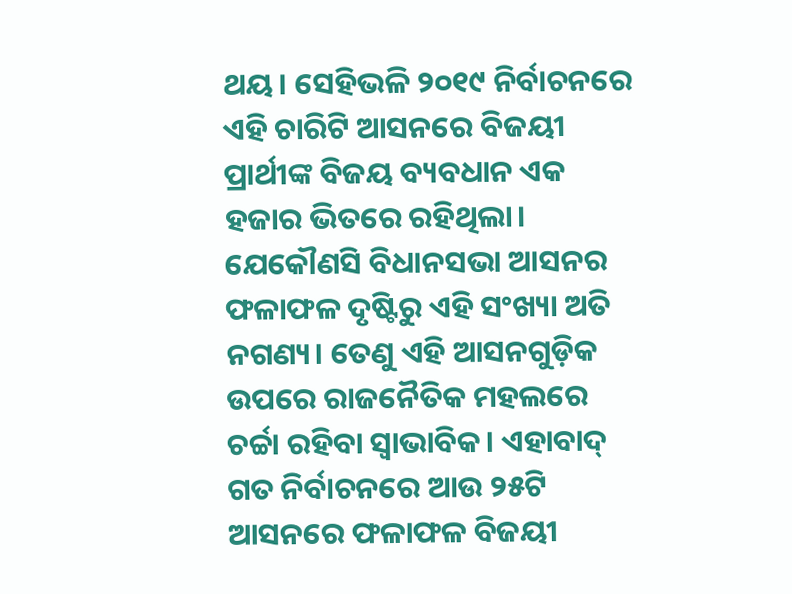ଥୟ। ସେହିଭଳି ୨୦୧୯ ନିର୍ବାଚନରେ ଏହି ଚାରିଟି ଆସନରେ ବିଜୟୀ ପ୍ରାର୍ଥୀଙ୍କ ବିଜୟ ବ୍ୟବଧାନ ଏକ ହଜାର ଭିତରେ ରହିଥିଲା। ଯେକୌଣସି ବିଧାନସଭା ଆସନର ଫଳାଫଳ ଦୃଷ୍ଟିରୁ ଏହି ସଂଖ୍ୟା ଅତି ନଗଣ୍ୟ। ତେଣୁ ଏହି ଆସନଗୁଡ଼ିକ ଉପରେ ରାଜନୈତିକ ମହଲରେ ଚର୍ଚ୍ଚା ରହିବା ସ୍ବାଭାବିକ। ଏହାବାଦ୍ ଗତ ନିର୍ବାଚନରେ ଆଉ ୨୫ଟି ଆସନରେ ଫଳାଫଳ ବିଜୟୀ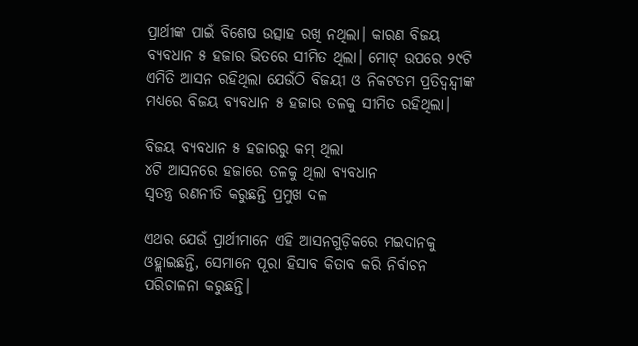ପ୍ରାର୍ଥୀଙ୍କ ପାଇଁ ବିଶେଷ ଉତ୍ସାହ ରଖି ନଥିଲା। କାରଣ ବିଜୟ ବ୍ୟବଧାନ ୫ ହଜାର ଭିତରେ ସୀମିତ ଥିଲା। ମୋଟ୍ ଉପରେ ୨୯ଟି ଏମିତି ଆସନ ରହିଥିଲା ଯେଉଁଠି ବିଜୟୀ ଓ ନିକଟତମ ପ୍ରତିଦ୍ବନ୍ଦ୍ବୀଙ୍କ ମଧ୍ୟରେ ବିଜୟ ବ୍ୟବଧାନ ୫ ହଜାର ତଳକୁ ସୀମିତ ରହିଥିଲା।

ବିଜୟ ବ୍ୟବଧାନ ୫ ହଜାରରୁ କମ୍ ଥିଲା
୪ଟି ଆସନରେ ହଜାରେ ତଳକୁ ଥିଲା ବ୍ୟବଧାନ
ସ୍ବତନ୍ତ୍ର ରଣନୀତି କରୁଛନ୍ତି ପ୍ରମୁଖ ଦଳ

ଏଥର ଯେଉଁ ପ୍ରାର୍ଥୀମାନେ ଏହି ଆସନଗୁଡ଼ିକରେ ମଇଦାନକୁ ଓହ୍ଲାଇଛନ୍ତି, ସେମାନେ ପୂରା ହିସାବ କିତାବ କରି ନିର୍ବାଚନ ପରିଚାଳନା କରୁଛନ୍ତି।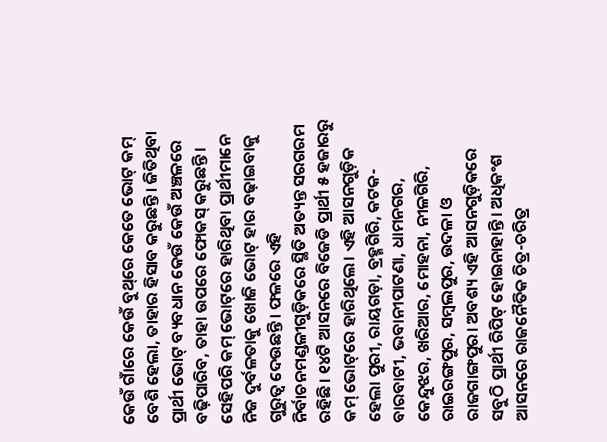କେଉଁ ଗାଁରେ କେଉଁ ବୁଥ୍‌ରେ କେତେ ଭୋଟ୍ କମ୍ ବେଶି ହେଲା, ତାହାର ହିସାବ କରୁଛନ୍ତି। ଜିତିଥିବା ପ୍ରାର୍ଥୀ ଭୋଟ୍ ବ୍ୟବଧାନ କେଉଁ କେଉଁ ଅଞ୍ଚଳରେ ବଢ଼ିପାରିବ, ତାହା ଉପରେ ଫୋକସ୍ କରୁଛନ୍ତି। ସେହିପରି କମ୍ ଭୋଟ୍‌ରେ ହାରିଥିବା ପ୍ରାର୍ଥୀମାନେ ନିଜ ଦୁର୍ବଳତାକୁ ଖୋଜି ଭୋଟ୍ ହାର ବଢ଼ାଇବାକୁ ଗୁରୁତ୍ବ ଦେଉଛନ୍ତି। ଫଳରେ ଏହି ନିର୍ବାଚନମଣ୍ଡଳୀଗୁଡ଼ିକରେ ସ୍ଥିତି ଅତ୍ୟନ୍ତ ସରଗରମ ରହିଛି। ୧୪ଟି ଆସନରେ ବିଜେଡି ପ୍ରାର୍ଥୀ ୫ ହଜାରରୁ କମ୍ ଭୋଟ୍‌ରେ ହାରିଥିଲେ। ଏହି ଆସନଗୁଡ଼ିକ ହେଲା ପୁରୀ, ରାୟଗଡ଼ା, ବ୍ରହ୍ମଗିରି, କଟକ-ବାରବାଟୀ, ଭବାନୀପାଟଣା, ଧାମନଗର, କେନ୍ଦୁଝର, ଖରିଆର, ମୋହନା, ନୀଳଗିରି, ରାଇରଙ୍ଗପୁର, ସମ୍ବଲପୁର, ଉଦଳା ଓ ରାଜଗାଙ୍ଗପୁର। ଅବଶ୍ୟ ଏହି ଆସନଗୁଡ଼ିକରେ ସବୁଠି ପ୍ରାର୍ଥୀ ରିପିଟ୍ ହୋଇନାହାନ୍ତି। ଅଧିକଂଶ ଆସନରେ ରାଜନୈତିକ ଚିତ୍ର-ଚରିତ୍ର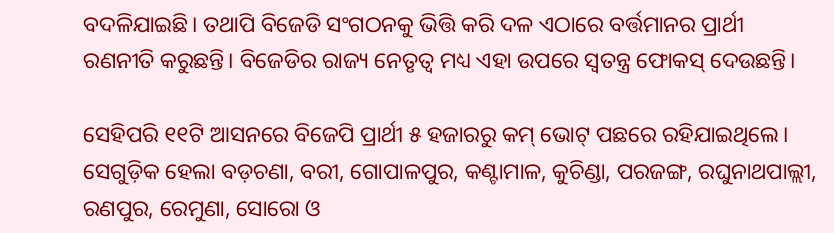ବଦଳିଯାଇଛି। ତଥାପି ବିଜେଡି ସଂଗଠନକୁ ଭିତ୍ତି କରି ଦଳ ଏଠାରେ ବର୍ତ୍ତମାନର ପ୍ରାର୍ଥୀ ରଣନୀତି କରୁଛନ୍ତି। ବିଜେଡିର ରାଜ୍ୟ ନେତୃତ୍ବ ମଧ୍ୟ ଏହା ଉପରେ ସ୍ବତନ୍ତ୍ର ଫୋକସ୍‌ ଦେଉଛନ୍ତି।

ସେହିପରି ୧୧ଟି ଆସନରେ ବିଜେପି ପ୍ରାର୍ଥୀ ୫ ହଜାରରୁ କମ୍ ଭୋଟ୍‌ ପଛରେ ରହିଯାଇଥିଲେ। ସେଗୁଡ଼ିକ ହେଲା ବଡ଼ଚଣା, ବରୀ, ଗୋପାଳପୁର, କଣ୍ଟାମାଳ, କୁଚିଣ୍ଡା, ପରଜଙ୍ଗ, ରଘୁନାଥପାଲ୍ଲୀ, ରଣପୁର, ରେମୁଣା, ସୋରୋ ଓ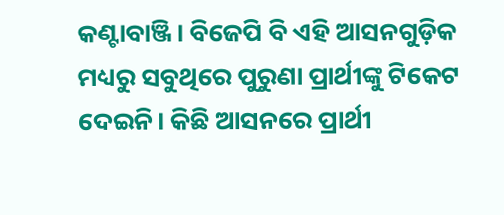କଣ୍ଟାବାଞ୍ଜି। ବିଜେପି ବି ଏହି ଆସନଗୁଡ଼ିକ ମଧ୍ୟରୁ ସବୁଥିରେ ପୁରୁଣା ପ୍ରାର୍ଥୀଙ୍କୁ ଟିକେଟ ଦେଇନି। କିଛି ଆସନରେ ପ୍ରାର୍ଥୀ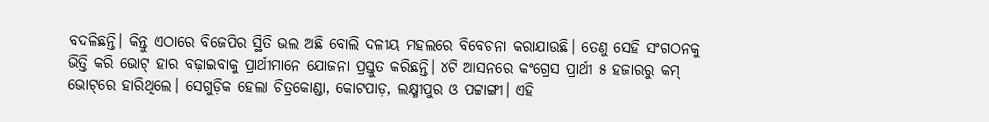ବଦଳିଛନ୍ତି। କିନ୍ତୁ ଏଠାରେ ବିଜେପିର ସ୍ଥିତି ଭଲ ଅଛି ବୋଲି ଦଳୀୟ ମହଲରେ ବିବେଚନା କରାଯାଉଛି। ତେଣୁ ସେହି ସଂଗଠନକୁ ଭିତ୍ତି କରି ଭୋଟ୍ ହାର ବଢ଼ାଇବାକୁ ପ୍ରାର୍ଥୀମାନେ ଯୋଜନା ପ୍ରସ୍ତୁତ କରିଛନ୍ତି। ୪ଟି ଆସନରେ କଂଗ୍ରେସ ପ୍ରାର୍ଥୀ ୫ ହଜାରରୁ କମ୍ ଭୋଟ୍‌ରେ ହାରିଥିଲେ। ସେଗୁଡ଼ିକ ହେଲା ଚିତ୍ରକୋଣ୍ଡା, କୋଟପାଡ଼, ଲକ୍ଷ୍ମୀପୁର ଓ ପଟ୍ଟାଙ୍ଗୀ। ଏହି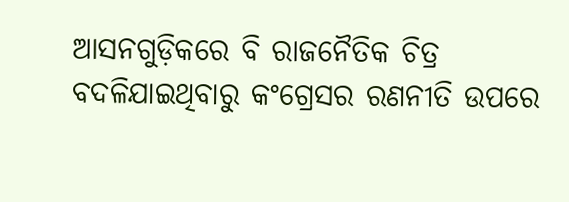ଆସନଗୁଡ଼ିକରେ ବି ରାଜନୈତିକ ଚିତ୍ର ବଦଳିଯାଇଥିବାରୁ କଂଗ୍ରେସର ରଣନୀତି ଉପରେ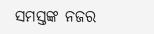ସମସ୍ତଙ୍କ ନଜର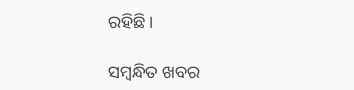ରହିଛି।

ସମ୍ବନ୍ଧିତ ଖବର